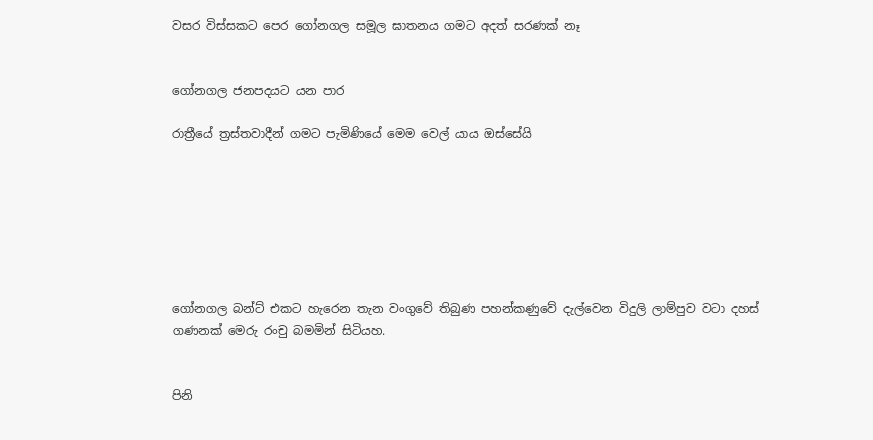වසර විස්සකට පෙර ගෝනගල සමූල ඝාතනය ගමට අදත් සරණක් නෑ


ගෝනගල ජනපදයට යන පාර

රාත්‍රීයේ ත්‍රස්තවාදීන් ගමට පැමිණියේ මෙම වෙල් යාය ඔස්සේයි







ගෝනගල බන්ට් එකට හැරෙන තැන වංගුවේ තිබුණ පහන්කණුවේ දැල්වෙන විදුලි ලාම්පුව වටා දහස් ගණනක් මෙරු රංචු බමමින් සිටියහ.


පිනි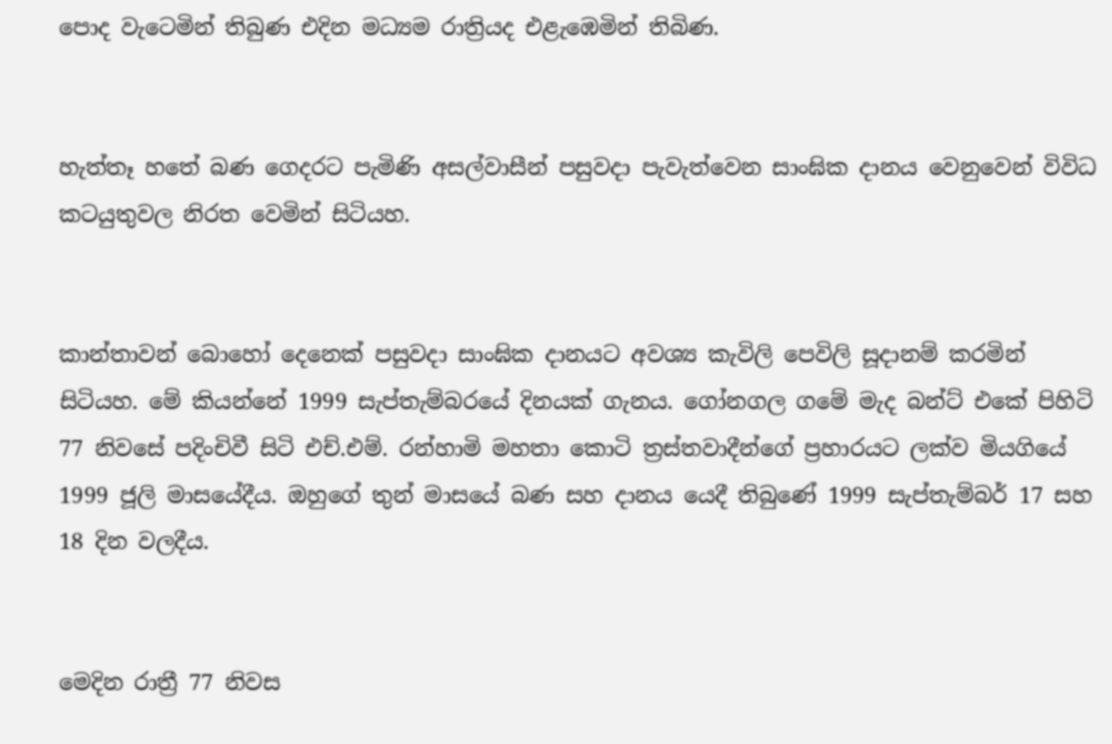පොද වැටෙමින් තිබුණ එදින මධ්‍යම රාත්‍රියද එළැඹෙමින් තිබිණ.


හැත්තෑ හතේ බණ ගෙදරට පැමිණි අසල්වාසීන් පසුවදා පැවැත්වෙන සාංඝික දානය වෙනුවෙන් විවිධ කටයුතුවල නිරත වෙමින් සිටියහ.


කාන්තාවන් බොහෝ දෙනෙක් පසුවදා සාංඝික දානයට අවශ්‍ය කැවිලි පෙවිලි සූදානම් කරමින් සිටියහ. මේ කියන්නේ 1999 සැප්තැම්බරයේ දිනයක් ගැනය. ගෝනගල ගමේ මැද බන්ට් එකේ පිහිටි 77 නිවසේ පදිංචිවී සිටි එච්.එම්. රන්හාමි මහතා කොටි ත්‍රස්තවාදීන්ගේ ප්‍රහාරයට ලක්ව මියගියේ 1999 ජූලි මාසයේදීය. ඔහුගේ තුන් මාසයේ බණ සහ දානය යෙදී තිබුණේ 1999 සැප්තැම්බර් 17 සහ 18 දින වලදීය.


මෙදින රාත්‍රී 77 නිවස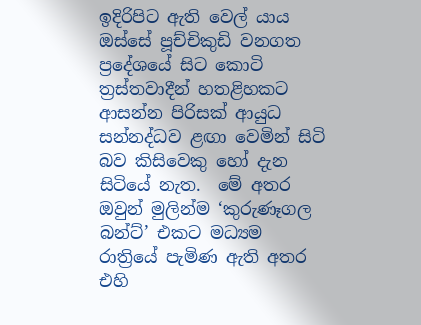ඉදිරිපිට ඇති වෙල් යාය ඔස්සේ පූච්චිකුඩි වනගත ප්‍රදේශයේ සිට කොටි ත්‍රස්තවාදීන් හතළිහකට ආසන්න පිරිසක් ආයුධ සන්නද්ධව ළඟා වෙමින් සිටි බව කිසිවෙකු හෝ දැන සිටියේ නැත.  මේ අතර ඔවුන් මුලින්ම ‘කුරුණෑගල බන්ට්’ එකට මධ්‍යම රාත්‍රියේ පැමිණ ඇති අතර එහි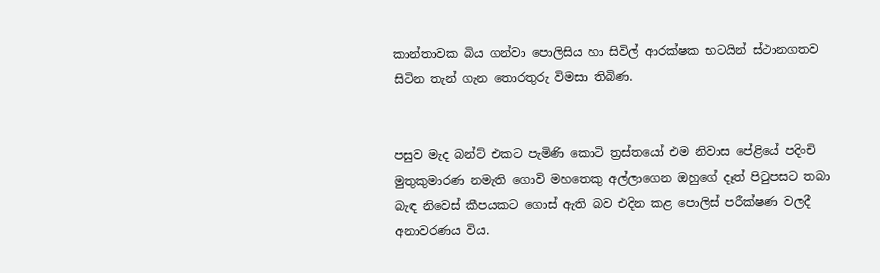කාන්තාවක බිය ගන්වා පොලිසිය හා සිවිල් ආරක්ෂක භටයින් ස්ථානගතව සිටින තැන් ගැන තොරතුරු විමසා තිබිණ.


පසුව මැද බන්ට් එකට පැමිණි කොටි ත්‍රස්තයෝ එම නිවාස පේළියේ පදිංචි මුතුකුමාරණ නමැති ගොවි මහතෙකු අල්ලාගෙන ඔහුගේ දෑත් පිටුපසට තබා බැඳ නිවෙස් කීපයකට ගොස් ඇති බව එදින කළ පොලිස් පරීක්ෂණ වලදී අනාවරණය විය.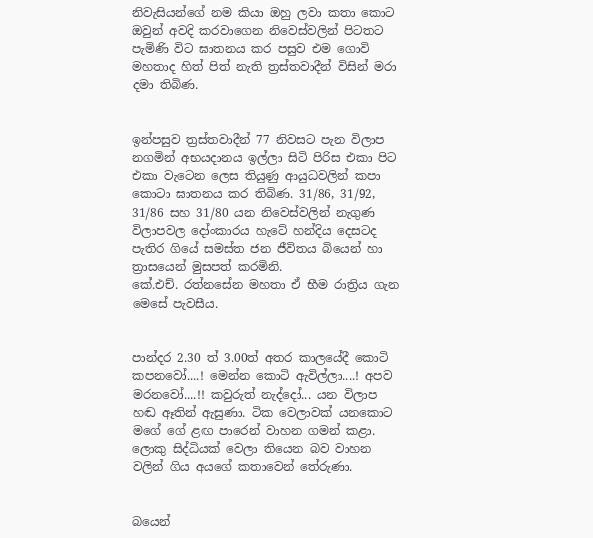නිවැසියන්ගේ නම කියා ඔහු ලවා කතා කොට ඔවුන් අවදි කරවාගෙන නිවෙස්වලින් පිටතට පැමිණි විට ඝාතනය කර පසුව එම ගොවි මහතාද හිත් පිත් නැති ත්‍රස්තවාදීන් විසින් මරා දමා තිබිණ.


ඉන්පසුව ත්‍රස්තවාදීන් 77 නිවසට පැන විලාප නගමින් අභයදානය ඉල්ලා සිටි පිරිස එකා පිට එකා වැටෙන ලෙස තියුණු ආයුධවලින් කපා කොටා ඝාතනය කර තිබිණ. 31/86, 31/92, 31/86 සහ 31/80 යන නිවෙස්වලින් නැගුණ විලාපවල දෝංකාරය හැටේ හන්දිය දෙසටද පැතිර ගියේ සමස්ත ජන ජීවිතය බියෙන් හා ත්‍රාසයෙන් මුසපත් කරමිනි.
කේ.එච්. රත්නසේන මහතා ඒ භීම රාත්‍රිය ගැන මෙසේ පැවසීය.


පාන්දර 2.30 ත් 3.00ත් අතර කාලයේදී කොටි කපනවෝ....! මෙන්න කොටි ඇවිල්ලා....! අපව මරනවෝ....!! කවුරුත් නැද්දෝ... යන විලාප හඬ ඈතින් ඇසුණා. ටික වෙලාවක් යනකොට මගේ ගේ ළඟ පාරෙන් වාහන ගමන් කළා. ලොකු සිද්ධියක් වෙලා තියෙන බව වාහන වලින් ගිය අයගේ කතාවෙන් තේරුණා.


බයෙන්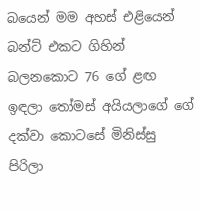බයෙන් මම අහස් එළියෙන් බන්ට් එකට ගිහින් බලනකොට 76 ගේ ළඟ ඉඳලා තෝමස් අයියලාගේ ගේ දක්වා කොටසේ මිනිස්සු පිරිලා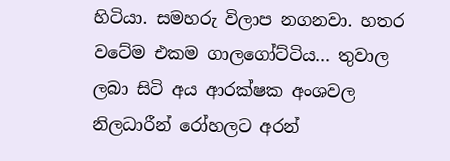හිටියා. සමහරු විලාප නගනවා. හතර වටේම එකම ගාලගෝට්ටිය... තුවාල ලබා සිටි අය ආරක්ෂක අංශවල නිලධාරීන් රෝහලට අරන්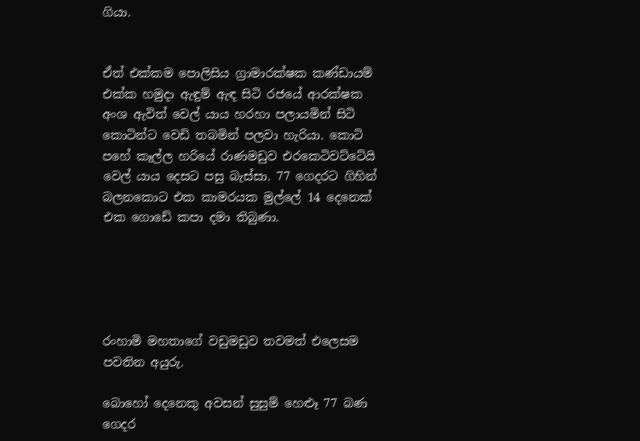ගියා.


ඒත් එක්කම පොලිසිය ග්‍රාමාරක්ෂක කණ්ඩායම් එක්ක හමුදා ඇඳුම් ඇඳ සිටි රජයේ ආරක්ෂක අංශ ඇවිත් වෙල් යාය හරහා පලායමින් සිටි කොටින්ට වෙඩි තබමින් පලවා හැරියා. කොටි පහේ කෑල්ල හරියේ රාණමඩුව එරකෙටිවට්ටේයි වෙල් යාය දෙසට පසු බැස්සා. 77 ගෙදරට ගිහින් බලනකොට එක කාමරයක මුල්ලේ 14 දෙනෙක් එක ගොඩේ කපා දමා තිබුණා.





රංහාමි මහතාගේ වඩුමඩුව තවමත් එලෙසම පවතින අයුරු.

බොහෝ දෙනෙකු අවසන් සුසුම් හෙළුෑ 77 බණ ගෙදර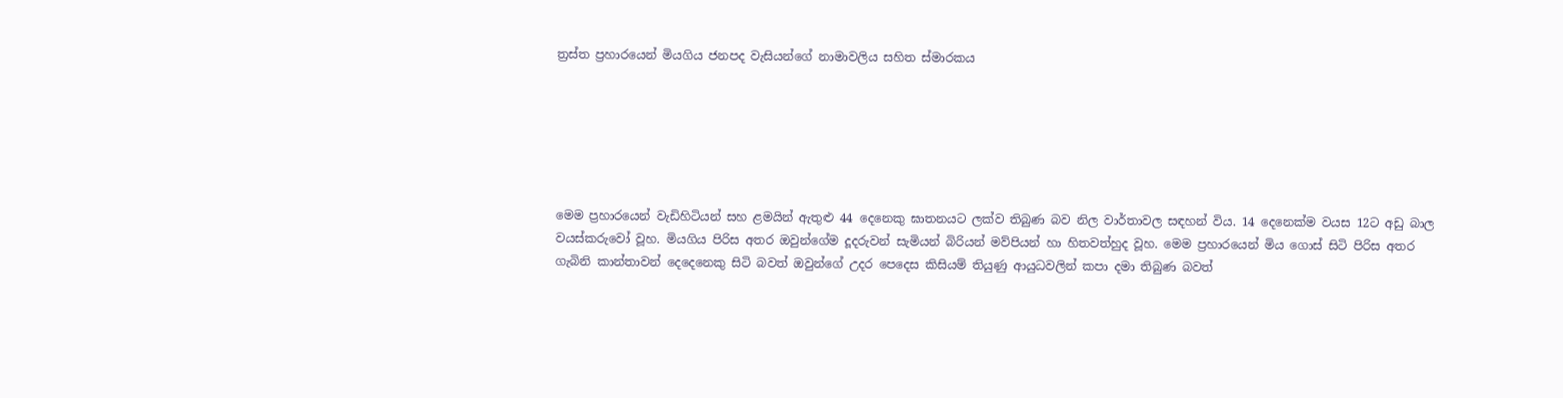ත්‍රස්ත ප්‍රහාරයෙන් මියගිය ජනපද වැසියන්ගේ නාමාවලිය සහිත ස්මාරකය






මෙම ප්‍රහාරයෙන් වැඩිහිටියන් සහ ළමයින් ඇතුළු 44 දෙනෙකු ඝාතනයට ලක්ව තිබුණ බව නිල වාර්තාවල සඳහන් විය. 14 දෙනෙක්ම වයස 12ට අඩු බාල වයස්කරුවෝ වූහ. මියගිය පිරිස අතර ඔවුන්ගේම දූදරුවන් සැමියන් බිරියන් මව්පියන් හා හිතවත්හුද වූහ. මෙම ප්‍රහාරයෙන් මිය ගොස් සිටි පිරිස අතර ගැබිනි කාන්තාවන් දෙදෙනෙකු සිටි බවත් ඔවුන්ගේ උදර පෙදෙස කිසියම් තියුණු ආයුධවලින් කපා දමා තිබුණ බවත්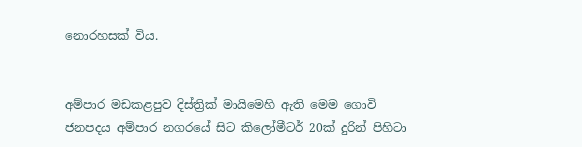නොරහසක් විය.


අම්පාර මඩකළපුව දිස්ත්‍රික් මායිමෙහි ඇති මෙම ගොවි ජනපදය අම්පාර නගරයේ සිට කිලෝමීටර් 20ක් දුරින් පිහිටා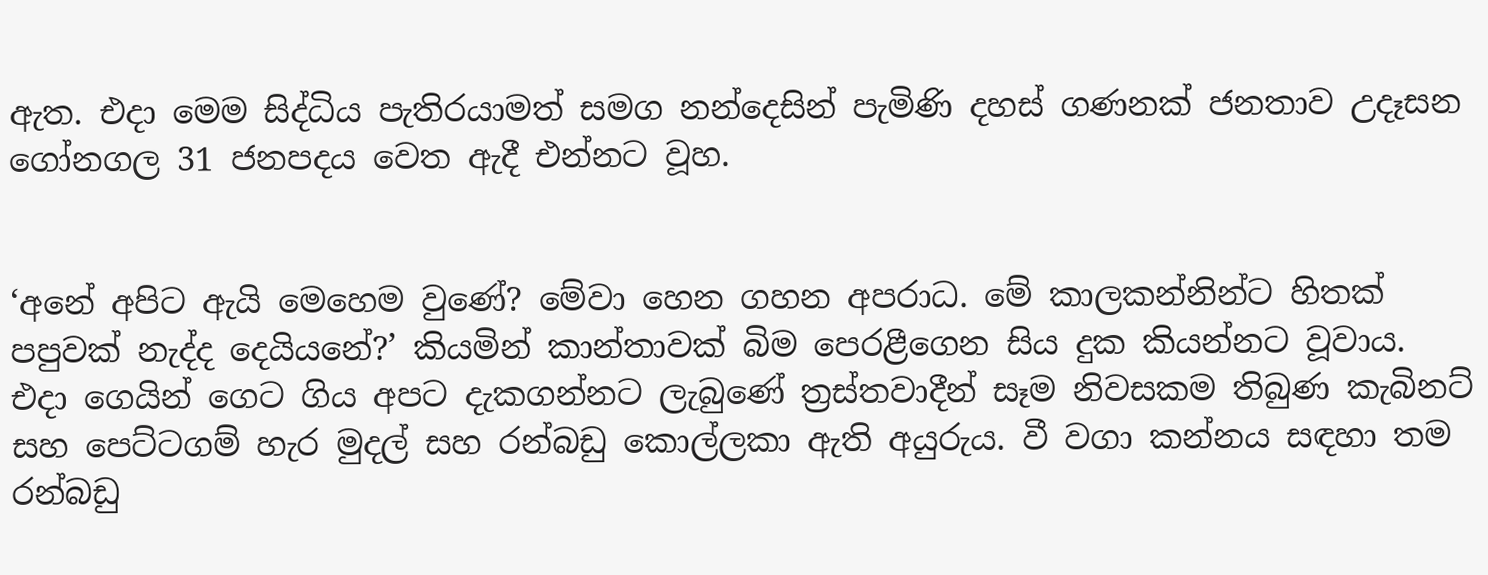ඇත. එදා මෙම සිද්ධිය පැතිරයාමත් සමග නන්දෙසින් පැමිණි දහස් ගණනක් ජනතාව උදෑසන ගෝනගල 31 ජනපදය වෙත ඇදී එන්නට වූහ.


‘අනේ අපිට ඇයි මෙහෙම වුණේ? මේවා හෙන ගහන අපරාධ. මේ කාලකන්නින්ට හිතක් පපුවක් නැද්ද දෙයියනේ?’ කියමින් කාන්තාවක් බිම පෙරළීගෙන සිය දුක කියන්නට වූවාය.
එදා ගෙයින් ගෙට ගිය අපට දැකගන්නට ලැබුණේ ත්‍රස්තවාදීන් සෑම නිවසකම තිබුණ කැබිනට් සහ පෙට්ටගම් හැර මුදල් සහ රන්බඩු කොල්ලකා ඇති අයුරුය. වී වගා කන්නය සඳහා තම රන්බඩු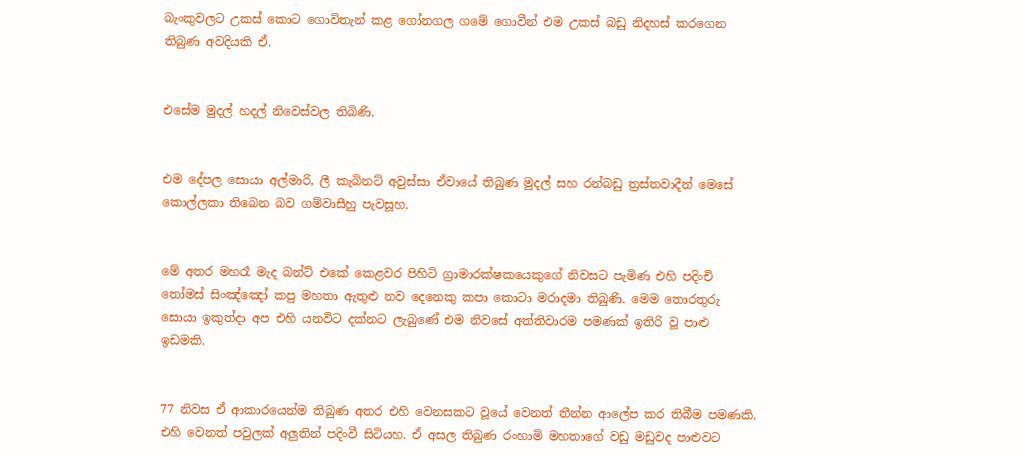බැංකුවලට උකස් කොට ගොවිතැන් කළ ගෝනගල ගමේ ගොවීන් එම උකස් බඩු නිදහස් කරගෙන තිබුණ අවදියකි ඒ.


එසේම මුදල් හදල් නිවෙස්වල තිබිණි.


එම දේපල සොයා අල්මාරි, ලී කැබිනට් අවුස්සා ඒවායේ තිබුණ මුදල් සහ රන්බඩු ත්‍රස්තවාදීන් මෙසේ කොල්ලකා තිබෙන බව ගම්වාසීහු පැවසූහ.


මේ අතර මහරෑ මැද බන්ට් එකේ කෙළවර පිහිටි ග්‍රාමාරක්ෂකයෙකුගේ නිවසට පැමිණ එහි පදිංචි තෝමස් සිංඤ්ඤෝ කපු මහතා ඇතුළු නව දෙනෙකු කපා කොටා මරාදමා තිබුණි. මෙම තොරතුරු සොයා ඉකුත්දා අප එහි යනවිට දක්නට ලැබුණේ එම නිවසේ අත්තිවාරම පමණක් ඉතිරි වූ පාළු ඉඩමකි.


77 නිවස ඒ ආකාරයෙන්ම තිබුණ අතර එහි වෙනසකට වූයේ වෙනත් තීන්න ආලේප කර තිබීම පමණකි. එහි වෙනත් පවුලක් අලුතින් පදිංවී සිටියහ. ඒ අසල තිබුණ රංහාමි මහතාගේ වඩු මඩුවද පාළුවට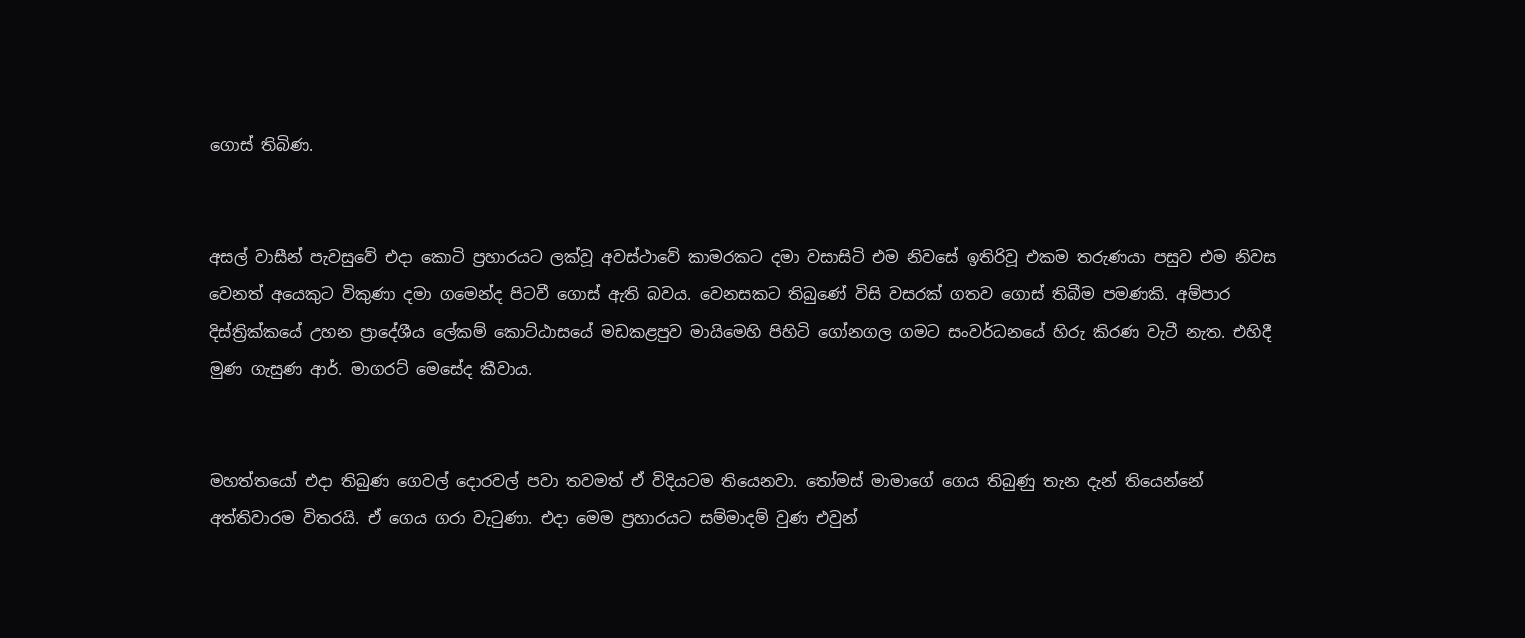ගොස් තිබිණ.


අසල් වාසීන් පැවසුවේ එදා කොටි ප්‍රහාරයට ලක්වූ අවස්ථාවේ කාමරකට දමා වසාසිටි එම නිවසේ ඉතිරිවූ එකම තරුණයා පසුව එම නිවස වෙනත් අයෙකුට විකුණා දමා ගමෙන්ද පිටවී ගොස් ඇති බවය. වෙනසකට තිබුණේ විසි වසරක් ගතව ගොස් තිබීම පමණකි. අම්පාර දිස්ත්‍රික්කයේ උහන ප්‍රාදේශීය ලේකම් කොට්ඨාසයේ මඩකළපුව මායිමෙහි පිහිටි ගෝනගල ගමට සංවර්ධනයේ හිරු කිරණ වැටී නැත. එහිදී මුණ ගැසුණ ආර්. මාගරට් මෙසේද කීවාය.


මහත්තයෝ එදා තිබුණ ගෙවල් දොරවල් පවා තවමත් ඒ විදියටම තියෙනවා. තෝමස් මාමාගේ ගෙය තිබුණු තැන දැන් තියෙන්නේ අත්තිවාරම විතරයි. ඒ ගෙය ගරා වැටුණා. එදා මෙම ප්‍රහාරයට සම්මාදම් වුණ එවුන්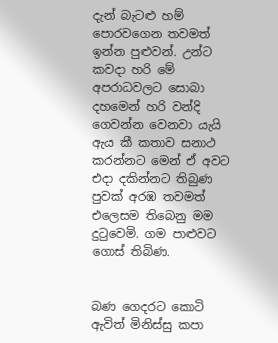දැන් බැටළු හම් පොරවගෙන තවමත් ඉන්න පුළුවන්. උන්ට කවදා හරි මේ අපරාධවලට සොබා දහමෙන් හරි වන්දි ගෙවන්න වෙනවා යැයි ඇය කී කතාව සනාථ කරන්නට මෙන් ඒ අවට එදා දකින්නට තිබුණ පුවක් අරඹ තවමත් එලෙසම තිබෙනු මම දුටුවෙමි. ගම පාළුවට ගොස් තිබිණ.


බණ ගෙදරට කොටි ඇවිත් මිනිස්සු කපා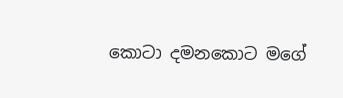කොටා දමනකොට මගේ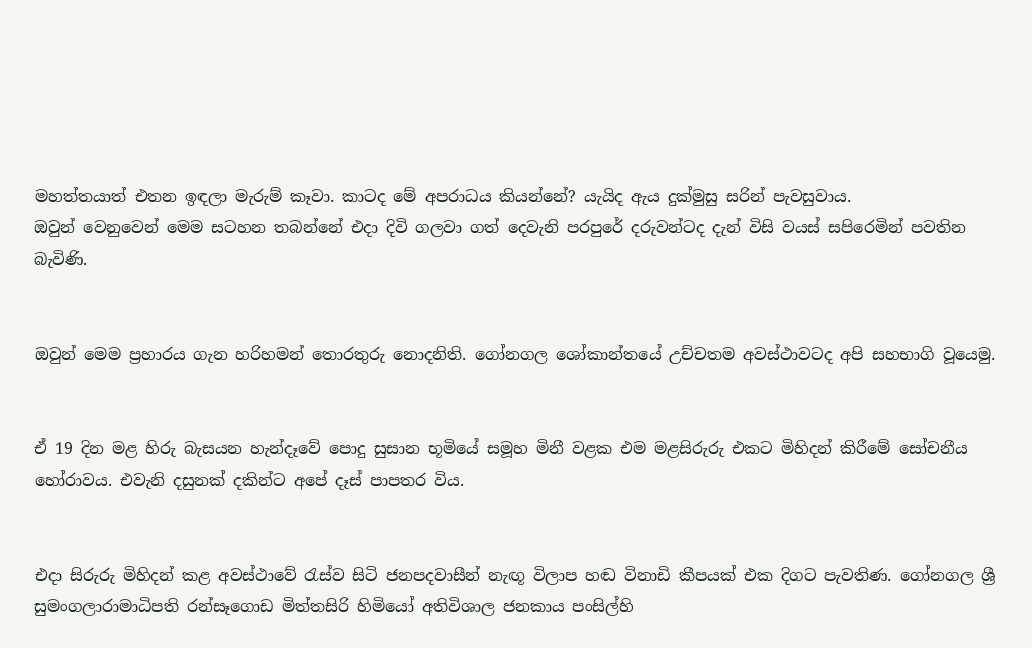මහත්තයාත් එතන ඉඳලා මැරුම් කෑවා. කාටද මේ අපරාධය කියන්නේ? යැයිද ඇය දුක්මුසු සරින් පැවසුවාය.
ඔවුන් වෙනුවෙන් මෙම සටහන තබන්නේ එදා දිවි ගලවා ගත් දෙවැනි පරපුරේ දරුවන්ටද දැන් විසි වයස් සපිරෙමින් පවතින බැවිණි.


ඔවුන් මෙම ප්‍රහාරය ගැන හරිහමන් තොරතුරු නොදනිති. ගෝනගල ශෝකාන්තයේ උච්චතම අවස්ථාවටද අපි සහභාගි වූයෙමු.


ඒ 19 දින මළ හිරු බැසයන හැන්දෑවේ පොදු සුසාන භූමියේ සමූහ මිනී වළක එම මළසිරුරු එකට මිහිදන් කිරීමේ සෝචනීය හෝරාවය. එවැනි දසුනක් දකින්ට අපේ දෑස් පාපතර විය.


එදා සිරුරු මිහිදන් කළ අවස්ථාවේ රැස්ව සිටි ජනපදවාසීන් නැඟූ විලාප හඬ විනාඩි කීපයක් එක දිගට පැවතිණ. ගෝනගල ශ්‍රී සුමංගලාරාමාධිපති රන්සෑගොඩ මිත්තසිරි හිමියෝ අතිවිශාල ජනකාය පංසිල්හි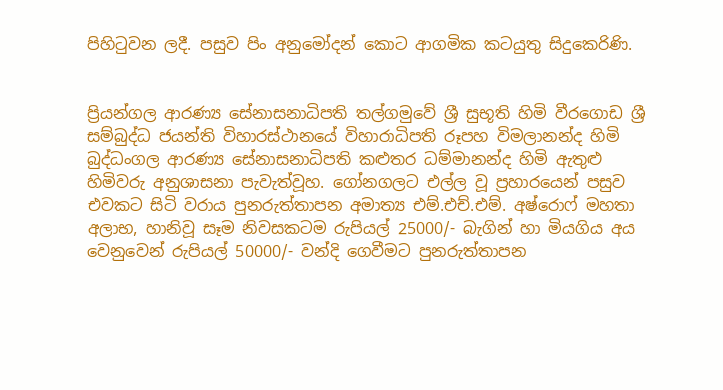පිහිටුවන ලදී. පසුව පිං අනුමෝදන් කොට ආගමික කටයුතු සිදුකෙරිණි.


ප්‍රියන්ගල ආරණ්‍ය සේනාසනාධිපති තල්ගමුවේ ශ්‍රී සුභූති හිමි වීරගොඩ ශ්‍රී සම්බුද්ධ ජයන්ති විහාරස්ථානයේ විහාරාධිපති රූපහ විමලානන්ද හිමි බුද්ධංගල ආරණ්‍ය සේනාසනාධිපති කළුතර ධම්මානන්ද හිමි ඇතුළු හිමිවරු අනුශාසනා පැවැත්වූහ. ගෝනගලට එල්ල වූ ප්‍රහාරයෙන් පසුව එවකට සිටි වරාය පුනරුත්තාපන අමාත්‍ය එම්.එච්.එම්. අෂ්රොෆ් මහතා අලාභ, හානිවූ සෑම නිවසකටම රුපියල් 25000/- බැගින් හා මියගිය අය වෙනුවෙන් රුපියල් 50000/- වන්දි ගෙවීමට පුනරුත්තාපන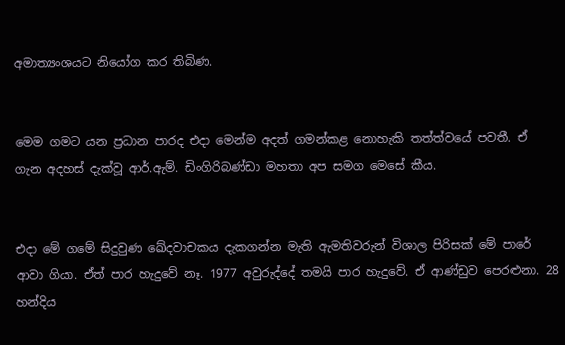අමාත්‍යංශයට නියෝග කර තිබිණ.


මෙම ගමට යන ප්‍රධාන පාරද එදා මෙන්ම අදත් ගමන්කළ නොහැකි තත්ත්වයේ පවතී. ඒ ගැන අදහස් දැක්වූ ආර්.ඇම්. ඩිංගිරිබණ්ඩා මහතා අප සමග මෙසේ කීය.


එදා මේ ගමේ සිදුවුණ ඛේදවාචකය දැකගන්න මැති ඇමතිවරුන් විශාල පිරිසක් මේ පාරේ ආවා ගියා. ඒත් පාර හැදුවේ නෑ. 1977 අවුරුද්දේ තමයි පාර හැදුවේ. ඒ ආණ්ඩුව පෙරළුනා. 28 හන්දිය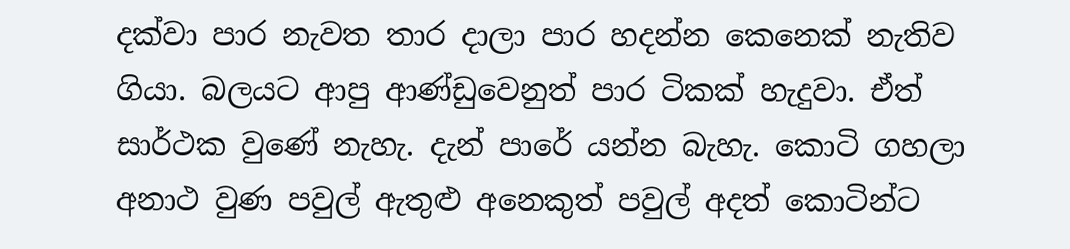දක්වා පාර නැවත තාර දාලා පාර හදන්න කෙනෙක් නැතිව ගියා. බලයට ආපු ආණ්ඩුවෙනුත් පාර ටිකක් හැදුවා. ඒත් සාර්ථක වුණේ නැහැ. දැන් පාරේ යන්න බැහැ. කොටි ගහලා අනාථ වුණ පවුල් ඇතුළු අනෙකුත් පවුල් අදත් කොටින්ට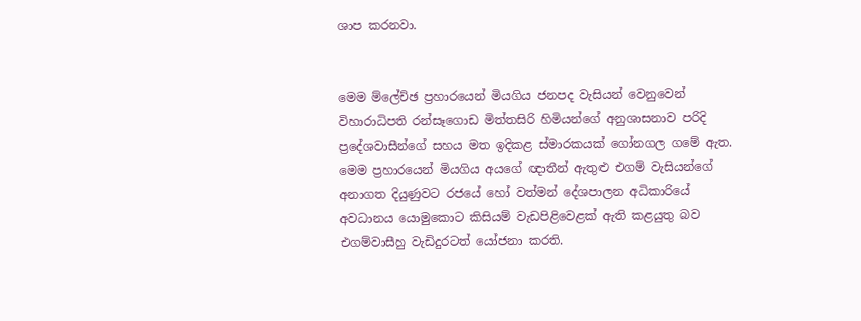ශාප කරනවා.


මෙම ම්ලේච්ඡ ප්‍රහාරයෙන් මියගිය ජනපද වැසියන් වෙනුවෙන් විහාරාධිපති රන්සෑගොඩ මිත්තසිරි හිමියන්ගේ අනුශාසනාව පරිදි ප්‍රදේශවාසීන්ගේ සහය මත ඉදිකළ ස්මාරකයක් ගෝනගල ගමේ ඇත. මෙම ප්‍රහාරයෙන් මියගිය අයගේ ඥාතීන් ඇතුළු එගම් වැසියන්ගේ අනාගත දියුණුවට රජයේ හෝ වත්මන් දේශපාලන අධිකාරියේ අවධානය යොමුකොට කිසියම් වැඩපිළිවෙළක් ඇති කළයුතු බව එගම්වාසීහු වැඩිදුරටත් යෝජනා කරති.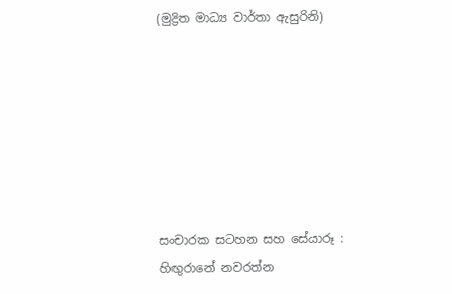(මුද්‍රිත මාධ්‍ය වාර්තා ඇසුරිනි)







සංචාරක සටහන සහ සේයාරූ :
හිඟුරානේ නවරත්න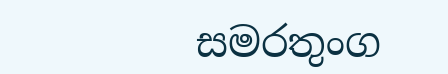සමරතුංග